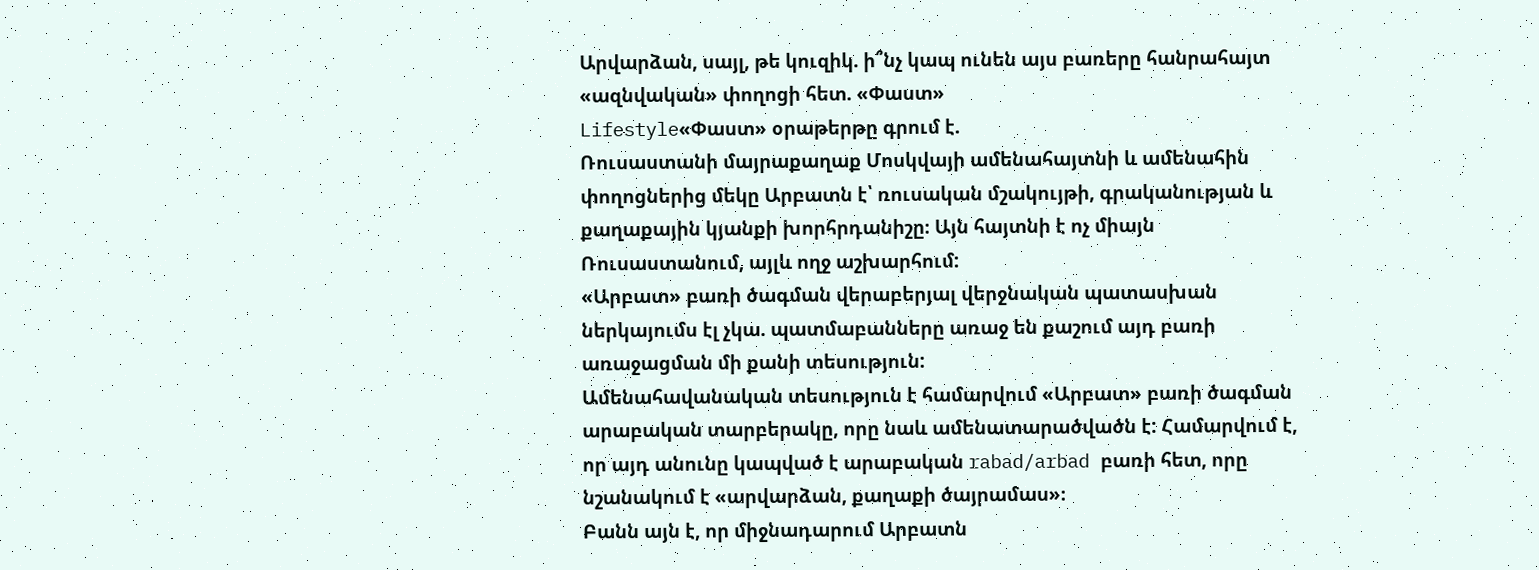Արվարձան, սայլ, թե կուզիկ. ի՞նչ կապ ունեն այս բառերը հանրահայտ «ազնվական» փողոցի հետ. «Փաստ»
Lifestyle«Փաստ» օրաթերթը գրում է.
Ռուսաստանի մայրաքաղաք Մոսկվայի ամենահայտնի և ամենահին փողոցներից մեկը Արբատն է՝ ռուսական մշակույթի, գրականության և քաղաքային կյանքի խորհրդանիշը։ Այն հայտնի է ոչ միայն Ռուսաստանում, այլև ողջ աշխարհում:
«Արբատ» բառի ծագման վերաբերյալ վերջնական պատասխան ներկայումս էլ չկա. պատմաբանները առաջ են քաշում այդ բառի առաջացման մի քանի տեսություն:
Ամենահավանական տեսություն է համարվում «Արբատ» բառի ծագման արաբական տարբերակը, որը նաև ամենատարածվածն է: Համարվում է, որ այդ անունը կապված է արաբական rabad/arbad բառի հետ, որը նշանակում է «արվարձան, քաղաքի ծայրամաս»։
Բանն այն է, որ միջնադարում Արբատն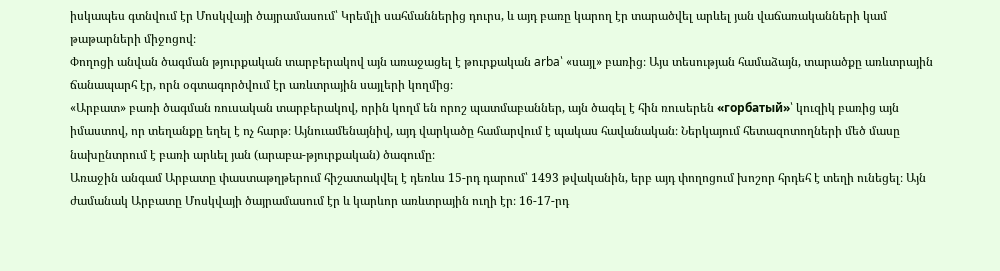իսկապես գտնվում էր Մոսկվայի ծայրամասում՝ Կրեմլի սահմաններից դուրս, և այդ բառը կարող էր տարածվել արևել յան վաճառականների կամ թաթարների միջոցով։
Փողոցի անվան ծագման թյուրքական տարբերակով այն առաջացել է թուրքական arba՝ «սայլ» բառից։ Այս տեսության համաձայն, տարածքը առևտրային ճանապարհ էր, որն օգտագործվում էր առևտրային սայլերի կողմից։
«Արբատ» բառի ծագման ռուսական տարբերակով, որին կողմ են որոշ պատմաբաններ, այն ծագել է հին ռուսերեն «горбатый»՝ կուզիկ բառից այն իմաստով, որ տեղանքը եղել է ոչ հարթ։ Այնուամենայնիվ, այդ վարկածը համարվում է պակաս հավանական։ Ներկայում հետազոտողների մեծ մասը նախընտրում է բառի արևել յան (արաբա-թյուրքական) ծագումը։
Առաջին անգամ Արբատը փաստաթղթերում հիշատակվել է դեռևս 15-րդ դարում՝ 1493 թվականին, երբ այդ փողոցում խոշոր հրդեհ է տեղի ունեցել։ Այն ժամանակ Արբատը Մոսկվայի ծայրամասում էր և կարևոր առևտրային ուղի էր։ 16-17-րդ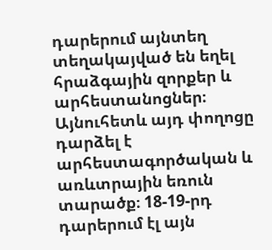դարերում այնտեղ տեղակայված են եղել հրաձգային զորքեր և արհեստանոցներ։ Այնուհետև այդ փողոցը դարձել է արհեստագործական և առևտրային եռուն տարածք։ 18-19-րդ դարերում էլ այն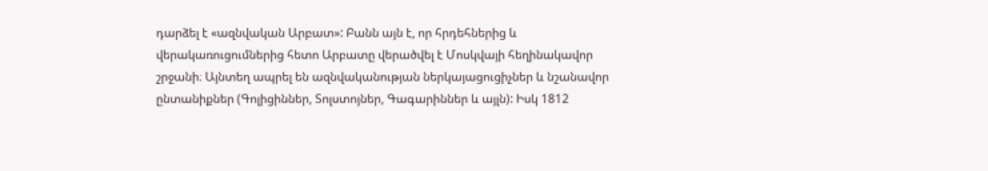դարձել է «ազնվական Արբատ»: Բանն այն է, որ հրդեհներից և վերակառուցումներից հետո Արբատը վերածվել է Մոսկվայի հեղինակավոր շրջանի։ Այնտեղ ապրել են ազնվականության ներկայացուցիչներ և նշանավոր ընտանիքներ (Գոլիցիններ, Տոլստոյներ, Գագարիններ և այլն): Իսկ 1812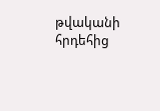թվականի հրդեհից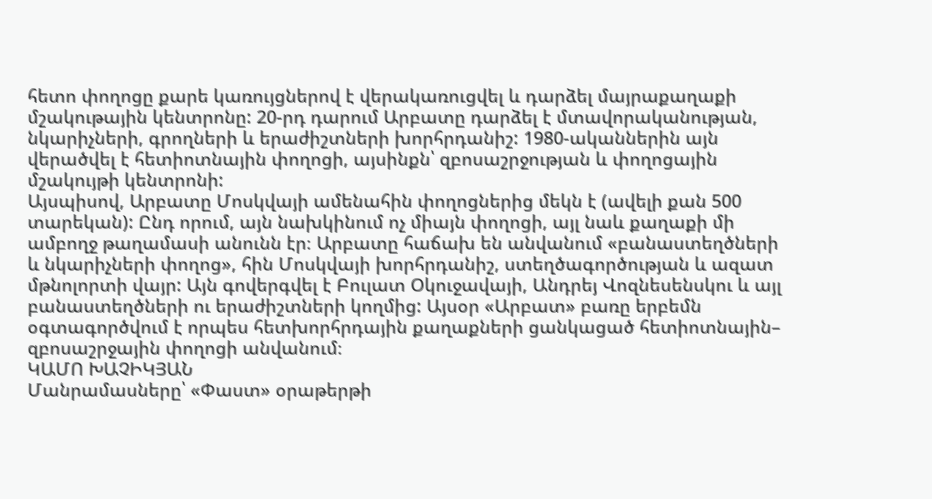հետո փողոցը քարե կառույցներով է վերակառուցվել և դարձել մայրաքաղաքի մշակութային կենտրոնը: 20-րդ դարում Արբատը դարձել է մտավորականության, նկարիչների, գրողների և երաժիշտների խորհրդանիշ: 1980-ականներին այն վերածվել է հետիոտնային փողոցի, այսինքն՝ զբոսաշրջության և փողոցային մշակույթի կենտրոնի:
Այսպիսով, Արբատը Մոսկվայի ամենահին փողոցներից մեկն է (ավելի քան 500 տարեկան): Ընդ որում, այն նախկինում ոչ միայն փողոցի, այլ նաև քաղաքի մի ամբողջ թաղամասի անունն էր։ Արբատը հաճախ են անվանում «բանաստեղծների և նկարիչների փողոց», հին Մոսկվայի խորհրդանիշ, ստեղծագործության և ազատ մթնոլորտի վայր: Այն գովերգվել է Բուլատ Օկուջավայի, Անդրեյ Վոզնեսենսկու և այլ բանաստեղծների ու երաժիշտների կողմից: Այսօր «Արբատ» բառը երբեմն օգտագործվում է որպես հետխորհրդային քաղաքների ցանկացած հետիոտնային– զբոսաշրջային փողոցի անվանում։
ԿԱՄՈ ԽԱՉԻԿՅԱՆ
Մանրամասները՝ «Փաստ» օրաթերթի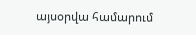այսօրվա համարում